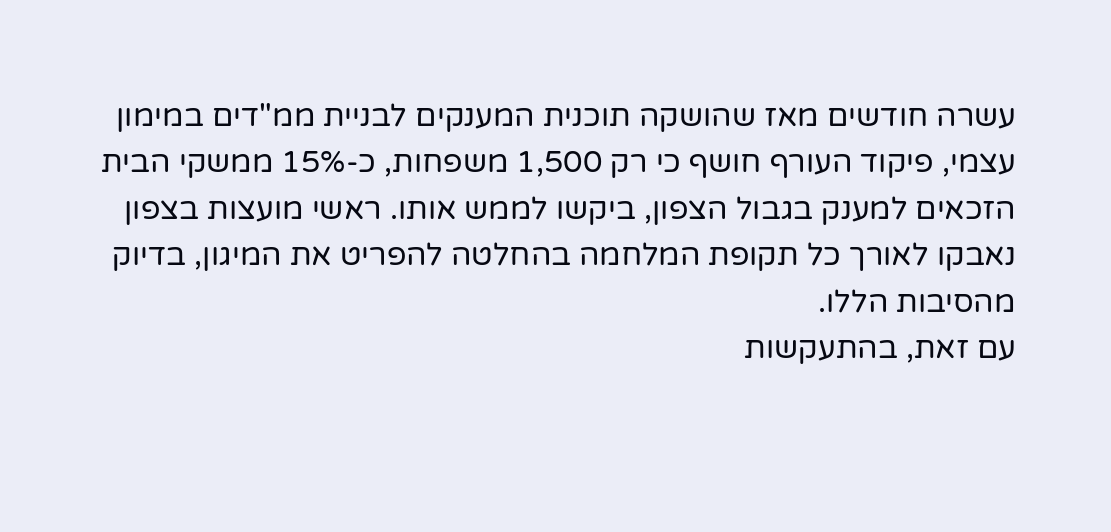עשרה חודשים מאז שהושקה תוכנית המענקים לבניית ממ"דים במימון עצמי, פיקוד העורף חושף כי רק 1,500 משפחות, כ-15% ממשקי הבית הזכאים למענק בגבול הצפון, ביקשו לממש אותו. ראשי מועצות בצפון נאבקו לאורך כל תקופת המלחמה בהחלטה להפריט את המיגון, בדיוק מהסיבות הללו.
עם זאת, בהתעקשות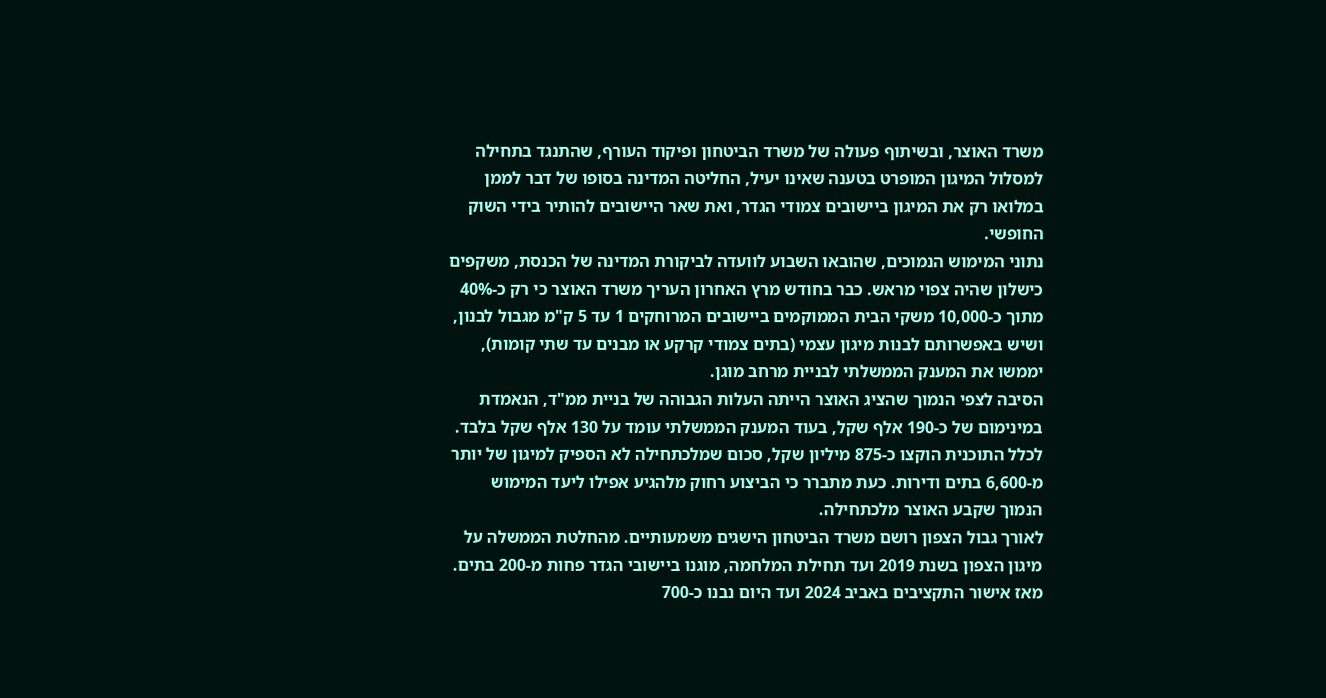משרד האוצר, ובשיתוף פעולה של משרד הביטחון ופיקוד העורף, שהתנגד בתחילה למסלול המיגון המופרט בטענה שאינו יעיל, החליטה המדינה בסופו של דבר לממן במלואו רק את המיגון ביישובים צמודי הגדר, ואת שאר היישובים להותיר בידי השוק החופשי.
נתוני המימוש הנמוכים, שהובאו השבוע לוועדה לביקורת המדינה של הכנסת, משקפים כישלון שהיה צפוי מראש. כבר בחודש מרץ האחרון העריך משרד האוצר כי רק כ-40% מתוך כ-10,000 משקי הבית הממוקמים ביישובים המרוחקים 1 עד 5 ק"מ מגבול לבנון, ושיש באפשרותם לבנות מיגון עצמי (בתים צמודי קרקע או מבנים עד שתי קומות), יממשו את המענק הממשלתי לבניית מרחב מוגן.
הסיבה לצפי הנמוך שהציג האוצר הייתה העלות הגבוהה של בניית ממ"ד, הנאמדת במינימום של כ-190 אלף שקל, בעוד המענק הממשלתי עומד על 130 אלף שקל בלבד. לכלל התוכנית הוקצו כ-875 מיליון שקל, סכום שמלכתחילה לא הספיק למיגון של יותר מ-6,600 בתים ודירות. כעת מתברר כי הביצוע רחוק מלהגיע אפילו ליעד המימוש הנמוך שקבע האוצר מלכתחילה.
לאורך גבול הצפון רושם משרד הביטחון הישגים משמעותיים. מהחלטת הממשלה על מיגון הצפון בשנת 2019 ועד תחילת המלחמה, מוגנו ביישובי הגדר פחות מ-200 בתים. מאז אישור התקציבים באביב 2024 ועד היום נבנו כ-700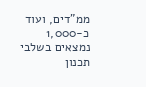ממ"דים, ועוד כ-1,000 נמצאים בשלבי תכנון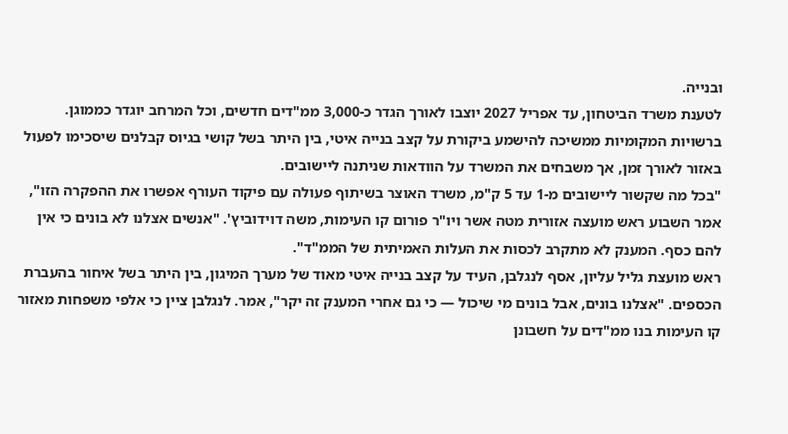ובנייה.
לטענת משרד הביטחון, עד אפריל 2027 יוצבו לאורך הגדר כ-3,000 ממ"דים חדשים, וכל המרחב יוגדר כממוגן. ברשויות המקומיות ממשיכה להישמע ביקורת על קצב בנייה איטי, בין היתר בשל קושי בגיוס קבלנים שיסכימו לפעול באזור לאורך זמן, אך משבחים את המשרד על הוודאות שניתנה ליישובים.
"בכל מה שקשור ליישובים מ-1 עד 5 ק"מ, משרד האוצר בשיתוף פעולה עם פיקוד העורף אפשרו את ההפקרה הזו", אמר השבוע ראש מועצה אזורית מטה אשר ויו"ר פורום קו העימות, משה דוידוביץ'. "אנשים אצלנו לא בונים כי אין להם כסף. המענק לא מתקרב לכסות את העלות האמיתית של הממ"ד".
ראש מועצת גליל עליון, אסף לנגלבן, העיד על קצב בנייה איטי מאוד של מערך המיגון, בין היתר בשל איחור בהעברת הכספים. "אצלנו בונים, אבל בונים מי שיכול — כי גם אחרי המענק זה יקר", אמר. לנגלבן ציין כי אלפי משפחות מאזור קו העימות בנו ממ"דים על חשבונן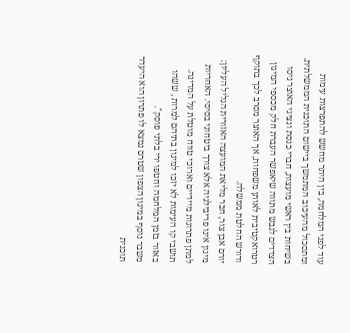עוד לפני המלחמה, בין היתר מחשש להתפרצות עימות ומתסכול מהעיכוב המתמשך ביישום התוכנית הממשלתית. בשיחות בין ראשי מועצות, חברי כנסת ונציגי האוצר ניסו הצדדים לגבש מתווה שיאפשר העברת חלק מכספי המיגון רטרואקטיבית לאותן משפחות, אך האוצר מסרב לכך בתוקף ודורש החלטת ממשלה.
יורם אבן צור, חבר מליאת המועצה האזורית הגליל העליון: מיגון אינו פריבילגיה אלא צורך ביטחוני בסיסי. האחריות למתן פתרונות מיידיים וארוכי טווח מוטלת על המדינה. תושבי קו העימות לא יזכו למיגון בתיהם למרות , ששהו באזור בזמן המלחמה וחטפו ירי בלתי פוסק".
משבר נוסף במיגון הצפון שטרם נמצא לו פתרון הוא היעדר תוכנית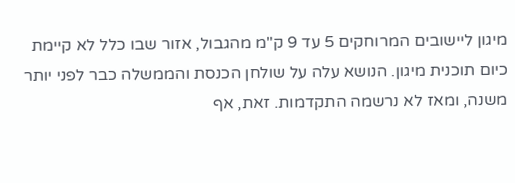מיגון ליישובים המרוחקים 5 עד 9 ק"מ מהגבול, אזור שבו כלל לא קיימת כיום תוכנית מיגון. הנושא עלה על שולחן הכנסת והממשלה כבר לפני יותר משנה, ומאז לא נרשמה התקדמות. זאת, אף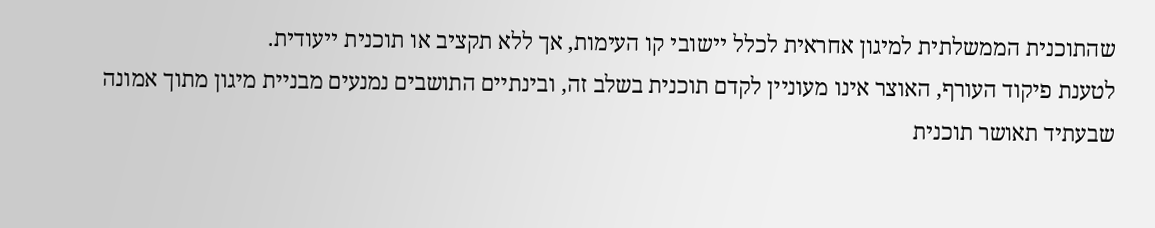שהתוכנית הממשלתית למיגון אחראית לכלל יישובי קו העימות, אך ללא תקציב או תוכנית ייעודית.
לטענת פיקוד העורף, האוצר אינו מעוניין לקדם תוכנית בשלב זה, ובינתיים התושבים נמנעים מבניית מיגון מתוך אמונה שבעתיד תאושר תוכנית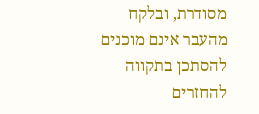מסודרת, ובלקח מהעבר אינם מוכנים להסתכן בתקווה להחזרים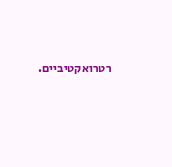רטרואקטיביים.